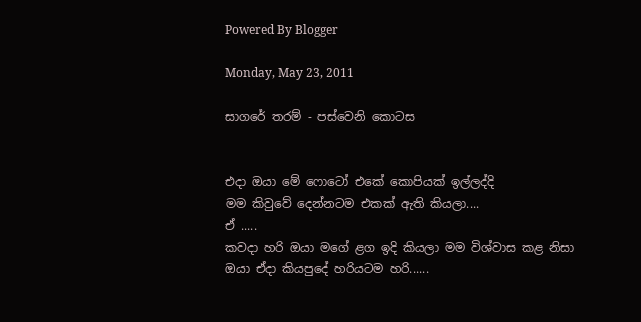Powered By Blogger

Monday, May 23, 2011

සාගරේ තරම් - පස්වෙනි කොටස


එදා ඔයා ‍මේ ‍‍ෆොටෝ එකේ කොපියක් ඉල්ලද්දි
මම කිවුවේ දෙන්නටම එකක් ඇති කියලා....
ඒ .....
කවදා හරි ඔයා මගේ ළග ඉදි කියලා මම විශ්වාස කළ නිසා
ඔයා ඒදා කියපුදේ හරියටම හරි......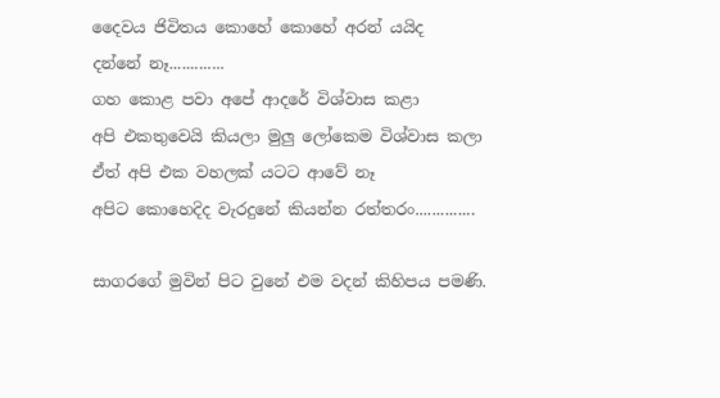දෛවය ජිවිතය කොහේ කොහේ අරන් යයිද
දන්නේ නෑ.............
ගහ කොළ පවා අපේ ආදරේ විශ්වාස කළා
අපි එකතුවෙයි කියලා මුලු ලෝකෙම විශ්වාස කලා
ඒත් අපි එක වහලක් යටට ආවේ නෑ
අපිට කොහෙදිද වැරදුනේ කියන්න රත්තරං..............

සාගරගේ මුවින් පිට වුනේ එම වදන් කිහිපය පමණි.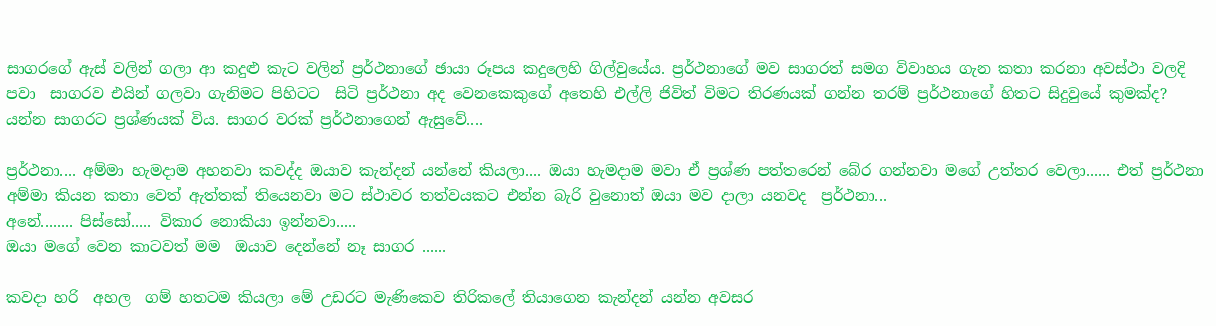සාගරගේ ඇස් වලින් ගලා ආ කදුළු කැට වලින් ප්‍රර්ථනාගේ ඡායා රූපය කදුලෙහි ගිල්වුයේය. ප්‍රර්ථනාගේ මව සාගරත් සමග විවාහය ගැන කතා කරනා අවස්ථා වලදි  පවා  සාගරව එයින් ගලවා ගැනිමට පිහිටට  සිටි ප්‍රර්ථනා අද වෙනකෙකුගේ අතෙහි එල්ලි ජිවිත් විමට තිරණයක් ගන්න තරම් ප්‍රර්ථනාගේ හිතට සිදුවුයේ කුමක්ද? යන්න සාගරට ප්‍රශ්ණයක් විය. සාගර වරක් ප්‍රර්ථනාගෙන් ඇසුවේ....

ප්‍රර්ථනා.... අම්මා හැමදාම අහනවා කවද්ද ඔයාව කැන්දන් යන්නේ කියලා.... ඔයා හැමදාම මවා ඒ ප්‍රශ්ණ පත්තරෙන් බේර ගන්නවා මගේ උත්තර වෙලා...... එත් ප්‍රර්ථනා අම්මා කියන කතා වෙත් ඇත්තක් තියෙනවා මට ස්ථාවර තත්වයකට එන්න බැරි වුනොත් ඔයා මව දාලා යනවද  ප්‍රර්ථනා...
අනේ........ පිස්සෝ..... විකාර නොකියා ඉන්නවා.....
ඔයා මගේ වෙන කාටවත් මම  ඔයාව දෙන්නේ නෑ සාගර ......

කවදා හරි  අහල  ගම් හතටම කියලා මේ උඩරට මැණිකෙව තිරිකලේ තියාගෙන කැන්දන් යන්න අවසර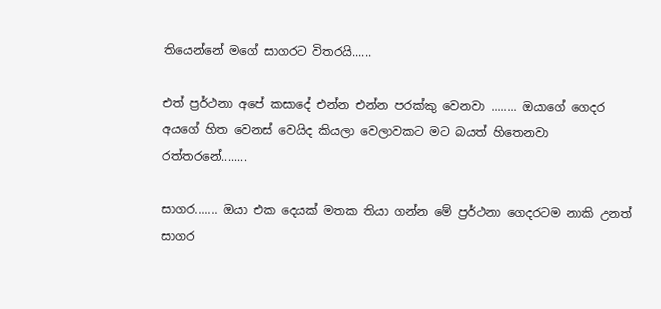තියෙන්නේ මගේ සාගරට විතරයි......

එත් ප්‍රර්ථනා අපේ කසාදේ එන්න එන්න පරක්කු වෙනවා ........ ඔයාගේ ගෙදර අයගේ හිත වෙනස් වෙයිද කියලා වෙලාවකට මට බයත් හිතෙනවා රත්තරනේ........

සාගර....... ඔයා එක දෙයක් මතක තියා ගන්න මේ ප්‍රර්ථනා ගෙදරටම නාකි උනත් සාගර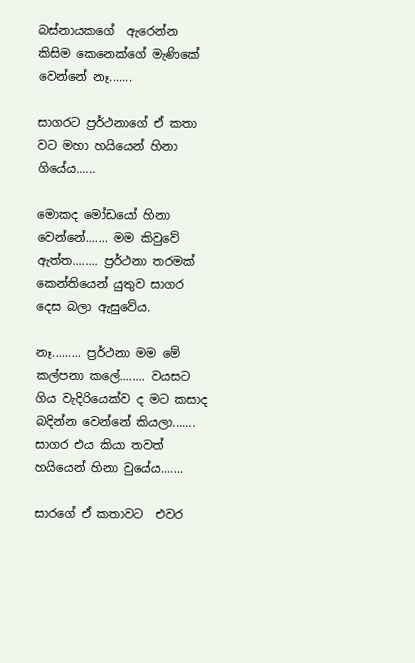බස්නායකගේ  ඇරෙන්න  කිසිම කෙනෙක්ගේ මැණිකේ වෙන්නේ නෑ.......

සාගරට ප්‍රර්ථනාගේ ඒ කතා වට මහා හයියෙන් හිනා ගියේය......

මොකද මෝඩයෝ හිනා වෙන්නේ....... මම කිවුවේ ඇත්ත........ ප්‍රර්ථනා තරමක් කෙන්තියෙන් යුතුව සාගර දෙස බලා ඇසුවේය.

නෑ......... ප්‍රර්ථනා මම මේ කල්පනා කලේ........ වයසට ගිය වැදිරියෙක්ව ද මට කසාද බදින්න වෙන්නේ කියලා....... සාගර එය කියා තවත් හයියෙන් හිනා වුයේය.......

සාරගේ ඒ කතාවට  එවර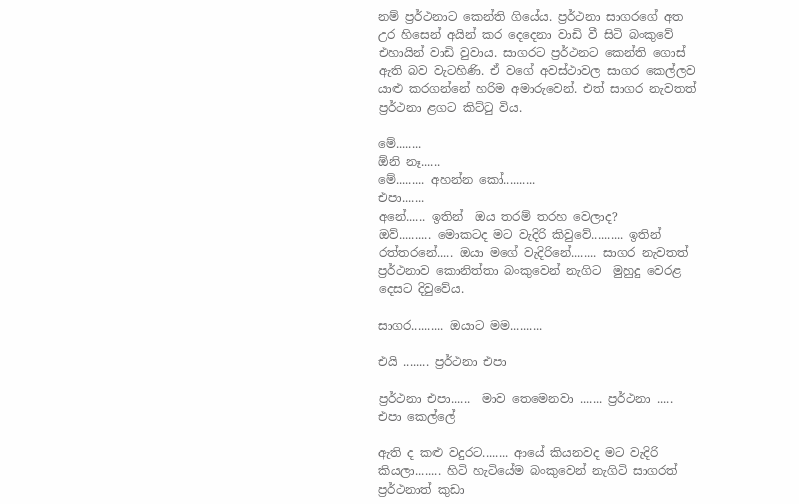නම් ප්‍රර්ථනාට කෙන්ති ගියේය. ප්‍රර්ථනා සාගරගේ අත උර හිසෙන් අයින් කර දෙදෙනා වාඩි වී සිටි බංකුවේ එහායින් වාඩි වුවාය. සාගරට ප්‍රර්ථනට කෙන්ති ගොස් ඇති බව වැටහිණි. ඒ වගේ අවස්ථාවල සාගර කෙල්ලව යාළු කරගන්නේ හරිම අමාරුවෙන්. එත් සාගර නැවතත් ප්‍රර්ථනා ළගට කිට්ටු විය.

මේ........
ඕනි නෑ......
මේ......... අහන්න කෝ..........
එපා.......
අනේ...... ඉතින්  ඔය තරම් තරහ වෙලාද?
ඔව්.......... මොකටද මට වැදිරි කිවුවේ.......... ඉතින් රත්තරනේ..... ඔයා මගේ වැදිරිනේ........ සාගර නැවතත් ප්‍රර්ථනාව කොනිත්තා බංකුවෙන් නැගිට  මුහුදු වෙරළ දෙසට දිවුවේය.

සාගර.......... ඔයාට මම..........

එයි ........ ප්‍රර්ථනා එපා

ප්‍රර්ථනා එපා......  මාව තෙමෙනවා ....... ප්‍රර්ථනා ..... එපා කෙල්ලේ

ඇති ද කළු වදුරට........ ආයේ කියනවද මට වැදිරි කියලා........ හිටි හැටියේම බංකුවෙන් නැගිටි සාගරත් ප්‍රර්ථනාත් කුඩා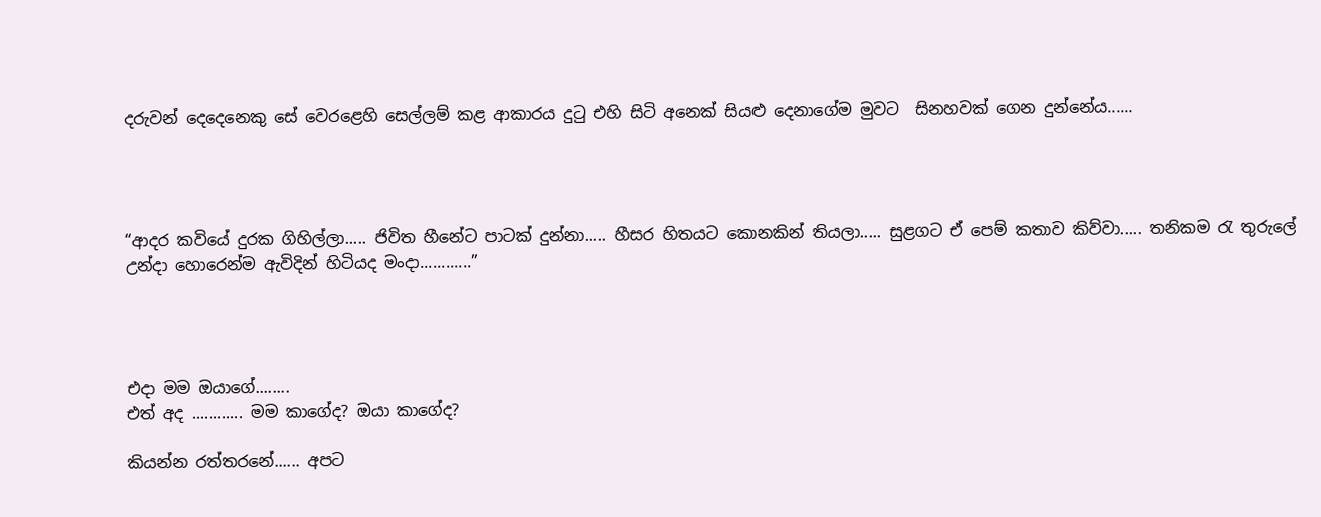දරුවන් දෙදෙනෙකු සේ වෙරළෙහි සෙල්ලම් කළ ආකාරය දුටු එහි සිටි අනෙක් සියළු දෙනාගේම මුවට  සිනහවක් ගෙන දුන්නේය......




“ආදර කවියේ දුරක ගිහිල්ලා..... ජිවිත හීනේට පාටක් දුන්නා..... හීසර හිතයට කොනකින් තියලා..... සුළගට ඒ පෙම් කතාව කිව්වා..... තනිකම රැ තුරුලේ උන්දා හොරෙන්ම ඇවිදින් හිටියද මංදා............”




එදා මම ඔයාගේ........
එත් අද ............ මම කාගේද? ඔයා කාගේද?

කියන්න රත්තරනේ...... අපට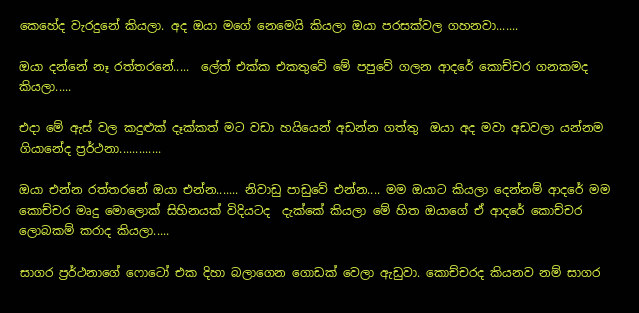කෙහේද වැරදුනේ කියලා. අද ඔයා මගේ නෙමෙයි කියලා ඔයා පරසක්වල ගහනවා.......

ඔයා දන්නේ නෑ රත්තරනේ.....  ලේත් එක්ක එකතුවේ මේ පපුවේ ගලන ආදරේ කොච්චර ගනකමද කියලා.....

එදා මේ ඇස් වල කදුළුක් දෑක්කත් මට වඩා හයියෙන් අඩන්න ගත්තු  ඔයා අද මවා අඩවලා යන්නම ගියානේද ප්‍රර්ථනා.............

ඔයා එන්න රත්තරනේ ඔයා එන්න....... නිවාඩු පාඩුවේ එන්න.... මම ඔයාට කියලා දෙන්නම් ආදරේ මම කොච්චර මෘදු මොලොක් සිහිනයක් විදියටද  දැක්කේ කියලා මේ හිත ඔයාගේ ඒ ආදරේ ‍කොච්චර ලොබකම් කරාද කියලා.....

සාගර ප්‍රර්ථනාගේ ෆොටෝ එක දිහා බලාගෙන ගොඩක් වෙලා ඇඩුවා. කොච්චරද කියනව නම් සාගර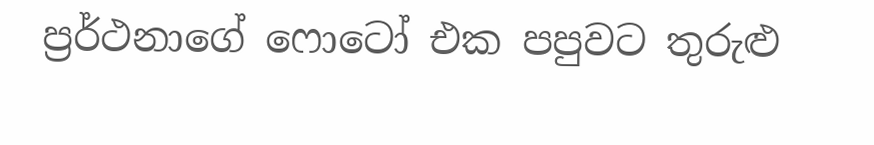ප්‍රර්ථනාගේ ෆොටෝ එක පපුවට තුරුළු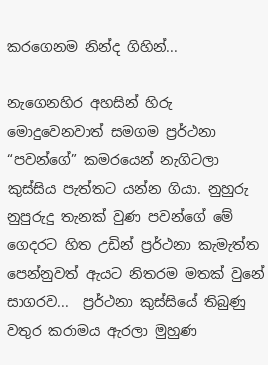කරගෙනම නින්ද ගිහින්...

නැගෙනහිර අහසින් හිරු මොදුවෙනවාත් සමගම ප්‍රර්ථනා “පවන්ගේ” කමරයෙන් නැගිටලා කුස්සිය පැත්තට යන්න ගියා. නුහුරු නුපුරුදු තැනක් වුණ පවන්ගේ මේ ගෙදරට හිත උඩින් ප්‍රර්ථනා කැමැත්ත පෙන්නුවත් ඇයට නිතරම මතක් වුනේ සාගරව...  ප්‍රර්ථනා කුස්සියේ තිබුණු වතුර කරාමය ඇරලා මුහුණ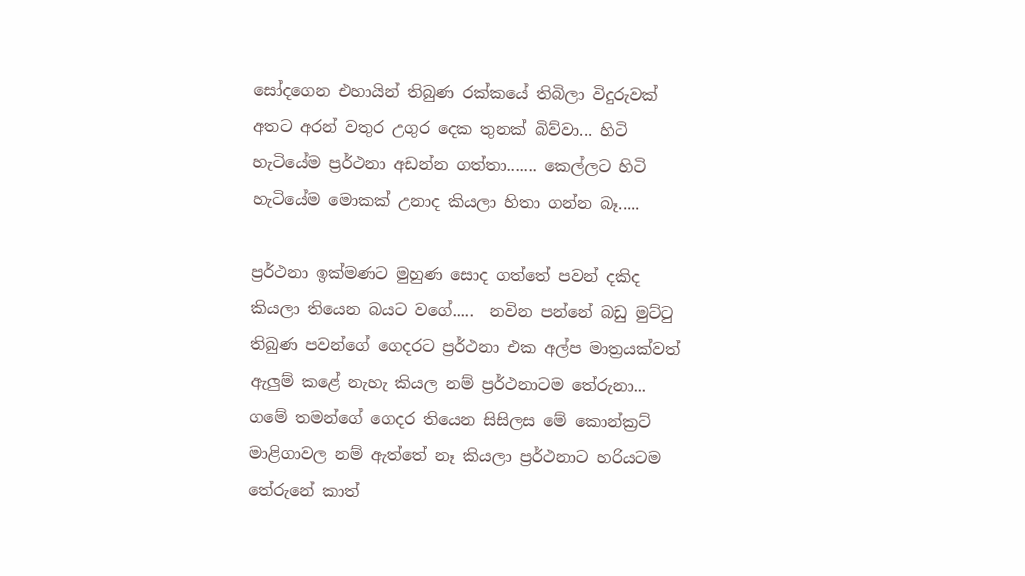සෝදගෙන එහායින් තිබුණ රක්කයේ තිබිලා විදුරුවක් අතට අරන් වතුර උගුර දෙක තුනක් බිව්වා... හිටි හැටියේම ප්‍රර්ථනා අඩන්න ගත්තා....... කෙල්ලට හිටි හැටියේම මොකක් උනාද කියලා හිතා ගන්න බෑ.....

ප්‍රර්ථනා ඉක්මණට මුහුණ සොද ගත්තේ පවන් දකිද කියලා තියෙන බයට වගේ.....  නවින පන්නේ බඩු මුට්ටු තිබුණ පවන්ගේ ගෙදරට ප්‍රර්ථනා එක අල්ප මාත්‍රයක්වත් ඇලුම් කළේ නැහැ කියල නම් ප්‍රර්ථනාටම තේරුනා... ගමේ තමන්ගේ ගෙදර තියෙන සිසිලස මේ කොන්ක්‍රට් මාළිගාවල නම් ඇත්තේ නෑ කියලා ප්‍රර්ථනාට හරියටම තේරුනේ කාත්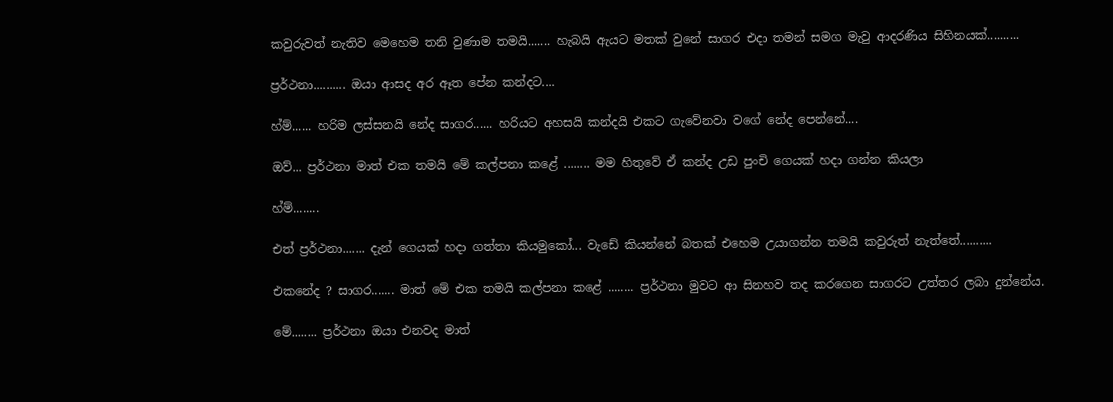කවුරුවත් නැතිව මෙහෙම තනි වුණාම තමයි....... හැබයි ඇයට මතක් වුනේ සාගර එදා තමන් සමග මැවු ආදරණිය සිහිනයක්..........

ප්‍රර්ථනා.......... ඔයා ආසද අර ඈත පේන කන්දට....

හ්ම්...... හරිම ලස්සනයි නේද සාගර...... හරියට අහසයි කන්දයි එකට ගැ‍වේනවා වගේ නේද පෙන්නේ....

ඔව්... ප්‍රර්ථනා මාත් එක තමයි මේ කල්පනා කළේ ........ මම හිතුවේ ඒ කන්ද උඩ පුංචි ගෙයක් හදා ගන්න කියලා

හ්ම්........

එත් ප්‍රර්ථනා....... දැන් ගෙයක් හදා ගත්තා කියමුකෝ... වැඩේ කියන්නේ බතක් එහෙම උයාගන්න තමයි කවුරුත් නැත්තේ..........

එකනේද ? සාගර....... මාත් මේ එක තමයි කල්පනා කළේ ........ ප්‍රර්ථනා මුවට ආ සිනහව තද කරගෙන සාගරට උත්තර ලබා දුන්නේය.

මේ........ ප්‍රර්ථනා ඔයා එනවද මාත්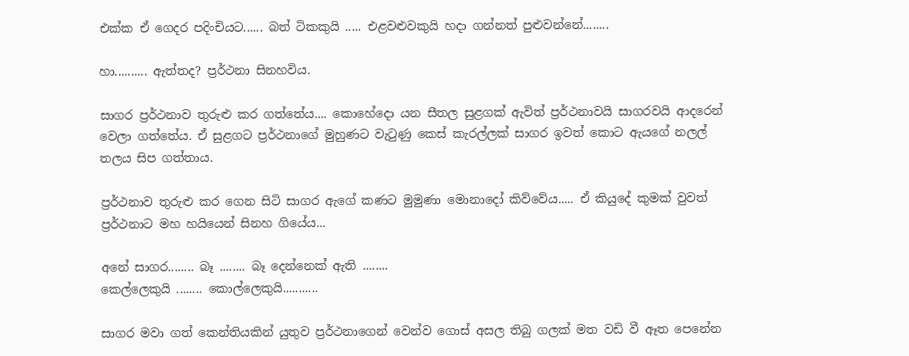එක්ක ඒ ගෙදර පදිංචියට...... බත් ටිකකුයි ..... එළවළුවකුයි හදා ගන්නත් පුළුවන්නේ........

හා.......... ඇත්තද? ප්‍රර්ථනා සිනහවිය.

සාගර ප්‍රර්ථනාව තුරුළු කර ගත්තේය.... කොහේදො යන සීතල සුළගක් ඇවිත් ප්‍රර්ථනාවයි සාගරවයි ආදරෙන් වෙලා ගත්තේය. ඒ සුළගට ප්‍රර්ථනාගේ මුහුණට වැටුණු කෙස් කැරල්ලක් සාගර ඉවත් කොට ඇයගේ නලල් තලය සිප ගත්තාය.

ප්‍රර්ථනාව තුරුළු කර ගෙන සිටි සාගර ඇගේ කණට මුමුණා මොනාදෝ කිව්වේය..... ඒ කියුදේ කුමක් වුවත් ප්‍රර්ථනාට මහ හයියෙන් සිනහ ගියේය...

අනේ සාගර........ බෑ ........ බෑ දෙන්නෙක් ඇති ........
කෙල්ලෙකුයි ........ කොල්ලෙකුයි...........

සාගර මවා ගත් කෙන්තියකින් යුතුව ප්‍රර්ථනාගෙන් වෙන්ව ගොස් අසල තිබු ගලක් මත වඩි වී ඈත පෙනේන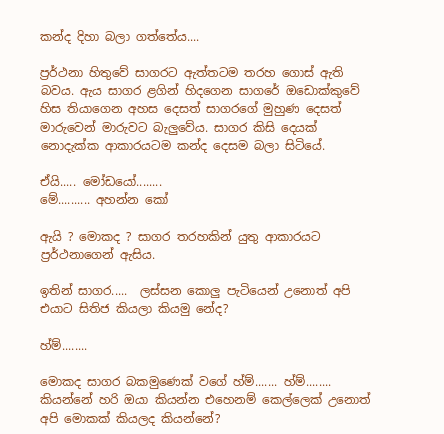කන්ද දිහා බලා ගත්තේය....

ප්‍රර්ථනා හිතුවේ සාගරට ඇත්තටම තරහ ගොස් ඇති බවය. ඇය සාගර ළගින් හිදගෙන සාගරේ ඔඩොක්කුවේ හිස තියාගෙන අහස දෙසත් සාගරගේ මුහුණ දෙසත් මාරුවෙන් මාරුවට බැලුවේය. සාගර කිසි දෙයක් නොදැක්ක ආකාරයටම කන්ද දෙසම බලා සිටියේ.

ඒයි..... මෝඩයෝ........
මේ.......... අහන්න කෝ

ඇයි ? මොකද ? සාගර තරහකින් යුතු ආකාරයට ප්‍රර්ථනාගෙන් ඇසිය.

ඉතින් සාගර.....  ලස්සන කොලු පැටියෙන් උනොත් අපි එයාට සිතිජ කියලා කියමු නේද?

හ්ම්........

මොකද සාගර බකමුණෙක් වගේ හ්ම්....... හ්ම්........ කියන්නේ හරි ඔයා කියන්න එහෙනම් කෙල්ලෙක් උනොත් අපි මොකක් කියලද කියන්නේ?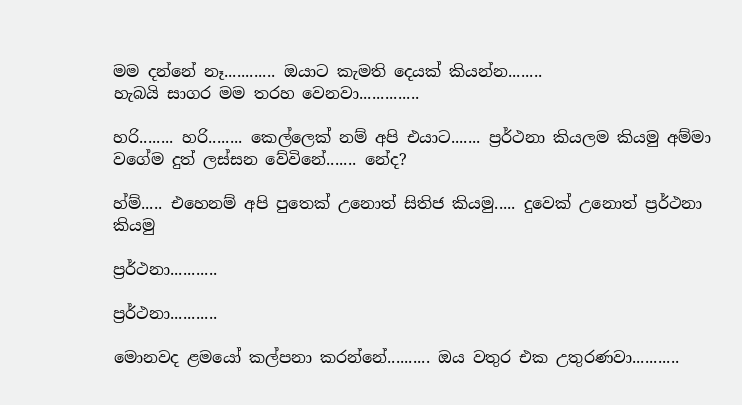මම දන්නේ නෑ............ ඔයාට කැමති දෙයක් කියන්න........
හැබයි සාගර මම තරහ වෙනවා..............

හරි........ හරි........ කෙල්ලෙක් නම් අපි එයාට....... ප්‍රර්ථනා කියලම කියමු අම්මා වගේම දුත් ලස්සන වේවිනේ....... නේද?

හ්ම්..... එහෙනම් අපි පුතෙක් උනොත් සිතිජ කියමු..... දුවෙක් උනොත් ප්‍රර්ථනා කියමු

ප්‍රර්ථනා...........

ප්‍රර්ථනා...........

මොනවද ළමයෝ කල්පනා කරන්නේ.......... ඔය වතුර එක උතුරණවා...........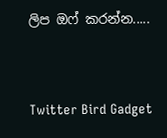ලිප ඔෆ් කරන්න.....




Twitter Bird Gadget